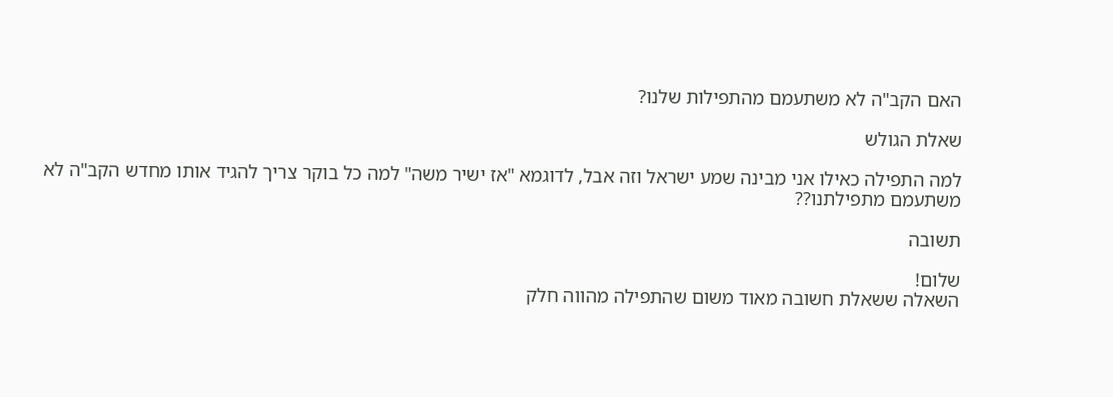האם הקב"ה לא משתעמם מהתפילות שלנו?

שאלת הגולש

למה התפילה כאילו אני מבינה שמע ישראל וזה אבל, לדוגמא "אז ישיר משה" למה כל בוקר צריך להגיד אותו מחדש הקב"ה לא משתעמם מתפילתנו??

תשובה

שלום!
השאלה ששאלת חשובה מאוד משום שהתפילה מהווה חלק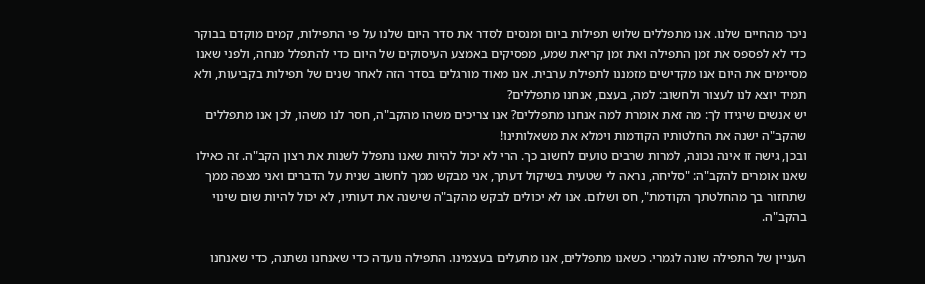ניכר מהחיים שלנו. אנו מתפללים שלוש תפילות ביום ומנסים לסדר את סדר היום שלנו על פי התפילות, קמים מוקדם בבוקר כדי לא לפספס את זמן התפילה ואת זמן קריאת שמע, מפסיקים באמצע העיסוקים של היום כדי להתפלל מנחה, ולפני שאנו מסיימים את היום אנו מקדישים מזמננו לתפילת ערבית. אנו מאוד מורגלים בסדר הזה לאחר שנים של תפילות בקביעות, ולא תמיד יוצא לנו לעצור ולחשוב: למה, בעצם, אנחנו מתפללים?
יש אנשים שיגידו לך: מה זאת אומרת למה אנחנו מתפללים? אנו צריכים משהו מהקב"ה, חסר לנו משהו, לכן אנו מתפללים שהקב"ה ישנה את החלטותיו הקודמות וימלא את משאלותינו!
ובכן, גישה זו אינה נכונה, למרות שרבים טועים לחשוב כך. הרי לא יכול להיות שאנו נתפלל לשנות את רצון הקב"ה. זה כאילו שאנו אומרים להקב"ה: "סליחה, נראה לי שטעית בשיקול דעתך, אני מבקש ממך לחשוב שנית על הדברים ואני מצפה ממך שתחזור בך מהחלטתך הקודמת", חס ושלום. אנו לא יכולים לבקש מהקב"ה שישנה את דעותיו, לא יכול להיות שום שינוי בהקב"ה.

העניין של התפילה שונה לגמרי. כשאנו מתפללים, אנו מתעלים בעצמינו. התפילה נועדה כדי שאנחנו נשתנה, כדי שאנחנו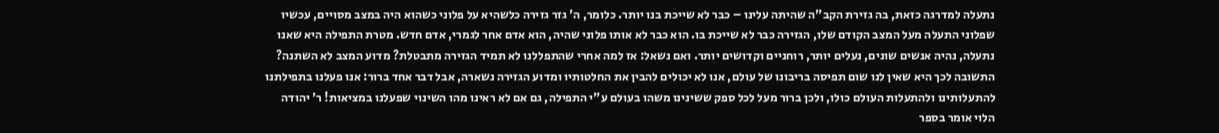נתעלה למדרגה כזאת, בה גזירת הקב"ה שהיתה עלינו – כבר לא שייכת בנו יותר. כלומר, ה' גזר גזירה כלשהיא על פלוני כשהוא היה במצב מסויים, עכשיו שפלוני התעלה מעל המצב הקודם שלו, הגזירה כבר לא שייכת בו. הוא כבר לא אותו פלוני שהיה, הוא אדם אחר לגמרי, אדם חדש. מטרת התפילה היא שאנו נתעלה, נהיה אנשים שונים, נעלים יותר, רוחניים וקדושים יותר. ואם נשאל: אז למה אחרי שהתפללנו לא תמיד הגזירה מתבטלת? מדוע המצב לא השתנה? התשובה לכך היא שאין לנו שום תפיסה בריבונו של עולם, אנו לא יכולים להבין את החלטותיו ומדוע הגזירה נשארה, אבל דבר אחד ברור: אנו פעלנו בתפילתנו להתעלותינו ולהתעלות העולם כולו, ולכן ברור מעל לכל ספק ששינינו משהו בעולם ע"י התפילה, גם אם לא ראינו מהו השינוי שפעלנו במציאות! ר' יהודה הלוי אומר בספר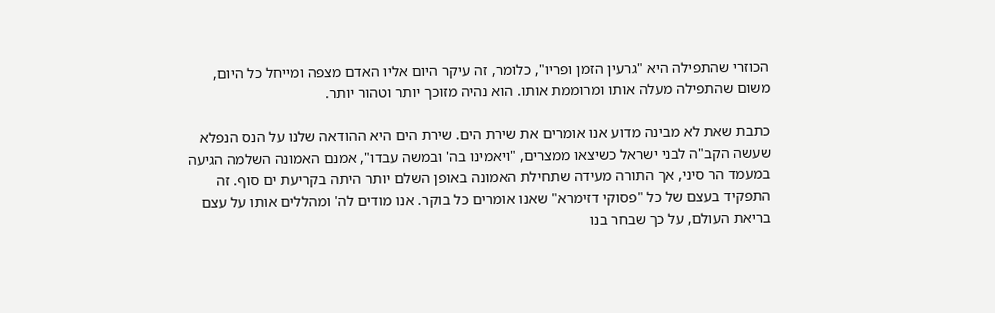הכוזרי שהתפילה היא "גרעין הזמן ופריו", כלומר, זה עיקר היום אליו האדם מצפה ומייחל כל היום, משום שהתפילה מעלה אותו ומרוממת אותו. הוא נהיה מזוכך יותר וטהור יותר.

כתבת שאת לא מבינה מדוע אנו אומרים את שירת הים. שירת הים היא ההודאה שלנו על הנס הנפלא שעשה הקב"ה לבני ישראל כשיצאו ממצרים, "ויאמינו בה' ובמשה עבדו", אמנם האמונה השלמה הגיעה במעמד הר סיני, אך התורה מעידה שתחילת האמונה באופן השלם יותר היתה בקריעת ים סוף. זה התפקיד בעצם של כל "פסוקי דזימרא" שאנו אומרים כל בוקר. אנו מודים לה' ומהללים אותו על עצם בריאת העולם, על כך שבחר בנו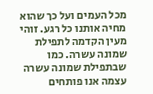מכל העמים ועל כך שהוא מחיה אותנו כל רגע. זוהי מעין הקדמה לתפילת שמונה עשרה. כמו שבתפילת שמונה עשרה עצמה אנו פותחים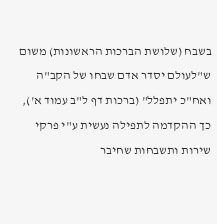בשבח (שלושת הברכות הראשונות) משום ש"לעולם יסדר אדם שבחו של הקב"ה ואח"כ יתפלל" (ברכות דף ל"ב עמוד א'), כך ההקדמה לתפילה נעשית ע"י פרקי שירות ותשבחות שחיבר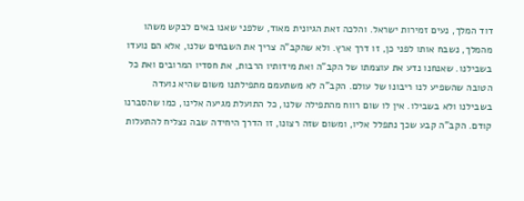דוד המלך, נעים זמירות ישראל. והלכה זאת הגיונית מאוד, שלפני שאנו באים לבקש משהו מהמלך, נשבח אותו לפני כן, זו דרך ארץ. ולא שהקב"ה צריך את השבחים שלנו, אלא הם נועדו בשבילנו. שאנחנו נדע את עוצמתו של הקב"ה ואת מידותיו הרבות, את חסדיו המרובים ואת כל הטובה שהשפיע לנו ריבונו של עולם. הקב"ה לא משתעמם מתפילתנו משום שהיא נועדה בשבילנו ולא בשבילו. אין לו שום רווח מהתפילה שלנו, כל התועלת מגיעה אלינו, כמו שהסברנו קודם. הקב"ה קבע שכך נתפלל אליו, ומשום שזה רצונו, זו הדרך היחידה שבה נצליח להתעלות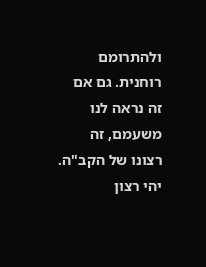ולהתרומם רוחנית. גם אם זה נראה לנו משעמם, זה רצונו של הקב"ה.
יהי רצון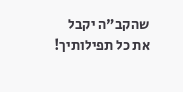שהקב"ה יקבל את כל תפילותיך!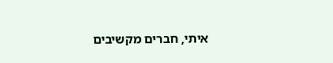איתי, חברים מקשיבים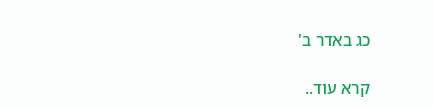כג באדר ב'

קרא עוד..